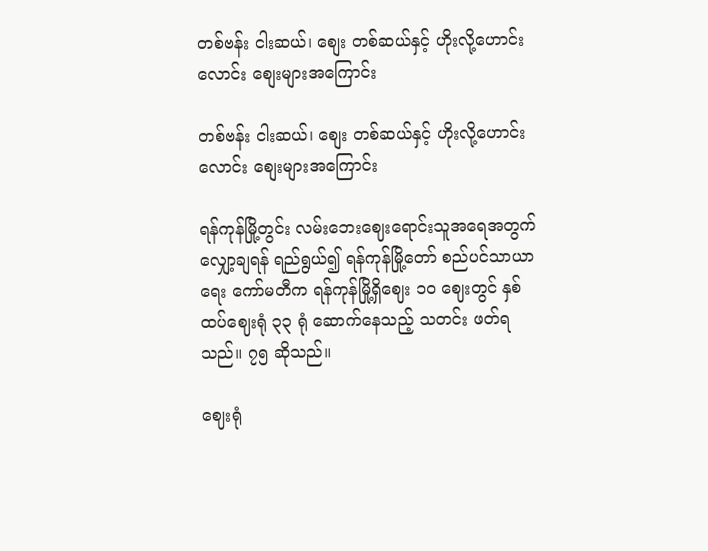တစ်ဗန်း ငါးဆယ်၊ စျေး တစ်ဆယ်နှင့် ဟိုးလို့ဟောင်းလောင်း စျေးများအကြောင်း

တစ်ဗန်း ငါးဆယ်၊ စျေး တစ်ဆယ်နှင့် ဟိုးလို့ဟောင်းလောင်း စျေးများအကြောင်း

ရန်ကုန်မြို့တွင်း လမ်းဘေးဈေးရောင်းသူအရေအတွက် လျှော့ချရန် ရည်ရွယ်၍ ရန်ကုန်မြို့တော် စည်ပင်သာယာရေး ကော်မတီက ရန်ကုန်မြို့ရှိဈေး ၁၀ ဈေးတွင် နှစ်ထပ်ဈေးရုံ ၃၃ ရုံ ဆောက်နေသည့် သတင်း ဖတ်ရသည်။ ၇၅ ဆိုသည်။

ဈေးရုံ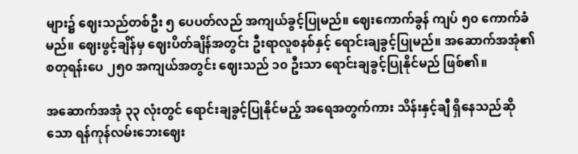များ၌ ဈေးသည်တစ်ဦး ၅ ပေပတ်လည် အကျယ်ခွင့်ပြုမည်။ ဈေးကောက်ခွန် ကျပ် ၅၀ ကောက်ခံ မည်။ ဈေးဖွင့်ချိန်မှ ဈေးပိတ်ချိန်အတွင်း ဦးရာလူစနစ်နှင့် ရောင်းချခွင့်ပြုမည်။ အဆောက်အအုံ၏ စတုရန်းပေ ၂၅၀ အကျယ်အတွင်း ဈေးသည် ၁၀ ဦးသာ ရောင်းချခွင့်ပြုနိုင်မည် ဖြစ်၏။

အဆောက်အအုံ ၃၃ လုံးတွင် ရောင်းချခွင့်ပြုနိုင်မည့် အရေအတွက်ကား သိန်းနှင့်ချီ ရှိနေသည်ဆိုသော ရန်ကုန်လမ်းဘေးဈေး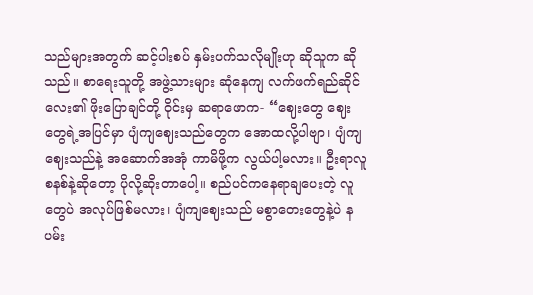သည်များအတွက် ဆင့်ပါးစပ် နှမ်းပက်သလိုမျိုးဟု ဆိုသူက ဆိုသည်။ စာရေးသူတို့ အဖွဲ့သားများ ဆုံနေကျ လက်ဖက်ရည်ဆိုင်လေး၏ ဖိုးပြောချင်တို့ ဝိုင်းမှ ဆရာဖောက- “ဈေးတွေ ဈေးတွေရဲ့အပြင်မှာ ပျံကျဈေးသည်တွေက အောထလို့ပါဗျာ၊ ပျံကျဈေးသည်နဲ့ အဆောက်အအုံ ကာမိဖို့က လွယ်ပါ့မလား။ ဦးရာလူစနစ်နဲ့ဆိုတော့ ပိုလို့ဆိုးတာပေါ့။ စည်ပင်ကနေရာချပေးတဲ့ လူတွေပဲ အလုပ်ဖြစ်မလား၊ ပျံကျဈေးသည် မစွာတေးတွေနဲ့ပဲ နပမ်း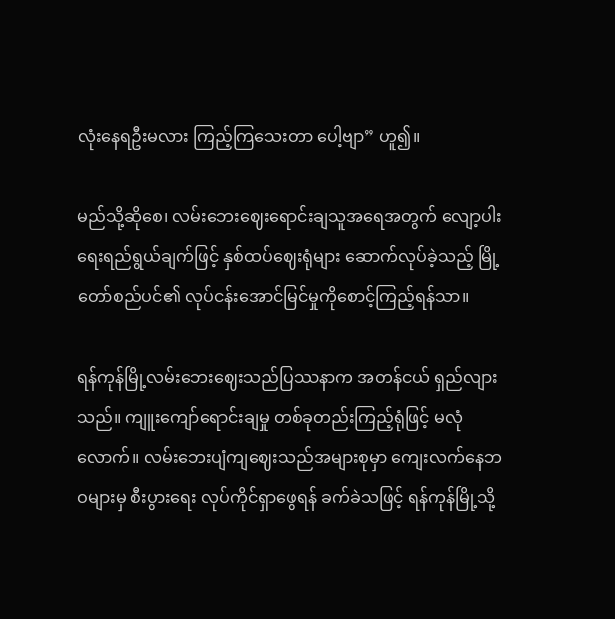လုံးနေရဦးမလား ကြည့်ကြသေးတာ ပေါ့ဗျာ” ဟူ၍။

မည်သို့ဆိုစေ၊ လမ်းဘေးဈေးရောင်းချသူအရေအတွက် လျော့ပါးရေးရည်ရွယ်ချက်ဖြင့် နှစ်ထပ်ဈေးရုံများ ဆောက်လုပ်ခဲ့သည့် မြို့တော်စည်ပင်၏ လုပ်ငန်းအောင်မြင်မှုကိုစောင့်ကြည့်ရန်သာ။

ရန်ကုန်မြို့လမ်းဘေးဈေးသည်ပြဿနာက အတန်ငယ် ရှည်လျားသည်။ ကျူးကျော်ရောင်းချမှု တစ်ခုတည်းကြည့်ရုံဖြင့် မလုံလောက်။ လမ်းဘေးပျံကျဈေးသည်အများစုမှာ ကျေးလက်နေဘဝများမှ စီးပွားရေး လုပ်ကိုင်ရှာဖွေရန် ခက်ခဲသဖြင့် ရန်ကုန်မြို့သို့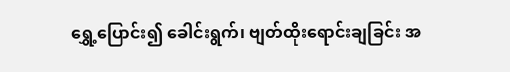ရွှေ့ပြောင်း၍ ခေါင်းရွက်၊ ဗျတ်ထိုးရောင်းချခြင်း အ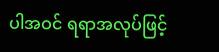ပါအဝင် ရရာအလုပ်ဖြင့်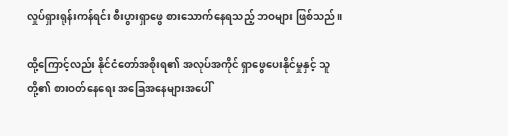လှုပ်ရှားရုန်းကန်ရင်း စီးပွားရှာဖွေ စားသောက်နေရသည့် ဘဝများ ဖြစ်သည်။

ထို့ကြောင့်လည်း နိုင်ငံတော်အစိုးရ၏ အလုပ်အကိုင် ရှာဖွေပေးနိုင်မှုနှင့် သူတို့၏ စားဝတ်နေရေး အခြေအနေများအပေါ်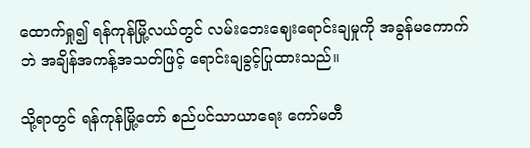ထောက်ရှု၍ ရန်ကုန်မြို့လယ်တွင် လမ်းဘေးဈေးရောင်းချမှုကို အခွန်မကောက်ဘဲ အချိန်အကန့်အသတ်ဖြင့် ရောင်းချခွင့်ပြုထားသည်။

သို့ရာတွင် ရန်ကုန်မြို့တော် စည်ပင်သာယာရေး ကော်မတီ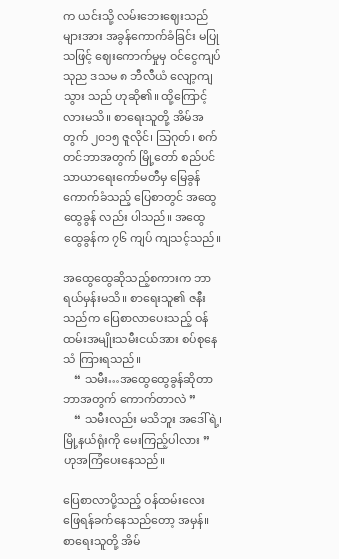က ယင်းသို့ လမ်းဘေးဈေးသည်များအား အခွန်ကောက်ခံခြင်း မပြုသဖြင့် ဈေးကောက်မှုမှ ဝင်ငွေကျပ် သုည ဒသမ ၈ ဘီလီယံ လျော့ကျသွား သည် ဟုဆို၏။ ထို့ကြောင့်လားမသိ။ စာရေးသူတို့ အိမ်အတွက် ၂၀၁၅ ဇူလိုင်၊ သြဂုတ်၊ စက်တင်ဘာအတွက် မြို့တော် စည်ပင်သာယာရေးကော်မတီမှ မြေခွန်ကောက်ခံသည့် ပြေစာတွင် အထွေထွေခွန် လည်း ပါသည်။ အထွေထွေခွန်က ၇၆ ကျပ် ကျသင့်သည်။

အထွေထွေဆိုသည့်စကားက ဘာရယ်မှန်းမသိ။ စာရေးသူ၏ ဇနီးသည်က ပြေစာလာပေးသည့် ဝန်ထမ်းအမျိုးသမီးငယ်အား စပ်စုနေသံ ကြားရသည်။
    “ သမီး…အထွေထွေခွန်ဆိုတာ ဘာအတွက် ကောက်တာလဲ ”
    “ သမီးလည်း မသိဘူး အဒေါ်ရဲ့၊ မြို့နယ်ရုံးကို မေးကြည့်ပါလား ”
ဟုအကြံပေးနေသည်။

ပြေစာလာပို့သည့် ဝန်ထမ်းလေး ဖြေရန်ခက်နေသည်တော့ အမှန်။ စာရေးသူတို့ အိမ်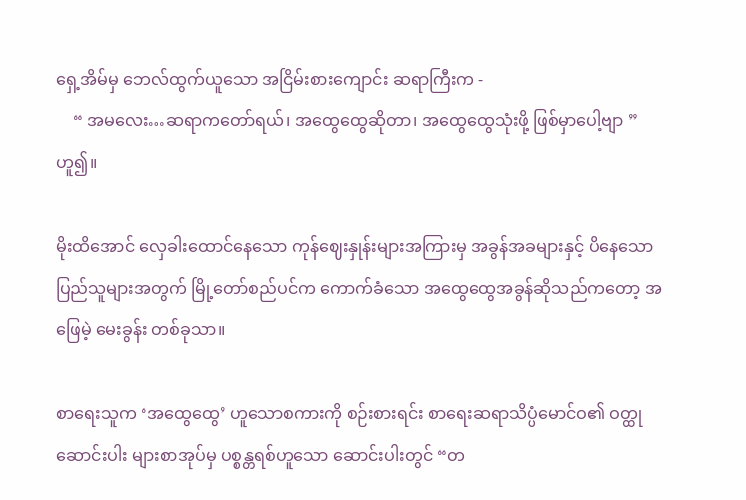ရှေ့အိမ်မှ ဘေလ်ထွက်ယူသော အငြိမ်းစားကျောင်း ဆရာကြီးက -
    “ အမလေး…ဆရာကတော်ရယ်၊ အထွေထွေဆိုတာ၊ အထွေထွေသုံးဖို့ ဖြစ်မှာပေါ့ဗျာ ” ဟူ၍။

မိုးထိအောင် လှေခါးထောင်နေသော ကုန်ဈေးနှုန်းများအကြားမှ အခွန်အခများနှင့် ပိနေသော ပြည်သူများအတွက် မြို့တော်စည်ပင်က ကောက်ခံသော အထွေထွေအခွန်ဆိုသည်ကတော့ အဖြေမဲ့ မေးခွန်း တစ်ခုသာ။

စာရေးသူက ‘အထွေထွေ’ ဟူသောစကားကို စဉ်းစားရင်း စာရေးဆရာသိပ္ပံမောင်ဝ၏ ဝတ္ထုဆောင်းပါး များစာအုပ်မှ ပစ္စန္တရစ်ဟူသော ဆောင်းပါးတွင် “တ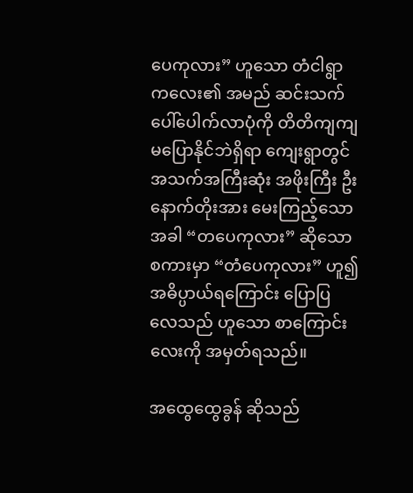ပေကုလား” ဟူသော တံငါရွာကလေး၏ အမည် ဆင်းသက် ပေါ်ပေါက်လာပုံကို တိတိကျကျ မပြောနိုင်ဘဲရှိရာ ကျေးရွာတွင် အသက်အကြီးဆုံး အဖိုးကြီး ဦးနောက်တိုးအား မေးကြည့်သောအခါ “တပေကုလား” ဆိုသော စကားမှာ “တံပေကုလား” ဟူ၍ အဓိပ္ပာယ်ရကြောင်း ပြောပြ လေသည် ဟူသော စာကြောင်းလေးကို အမှတ်ရသည်။

အထွေထွေခွန် ဆိုသည်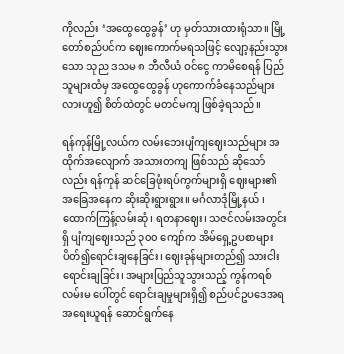ကိုလည်း ‘အထွေထွေခွန်’ ဟု မှတ်သားထားရုံသာ။ မြို့တော်စည်ပင်က ဈေးကောက်မရသဖြင့် လျော့နည်းသွားသော သုည ဒသမ ၈ ဘီလီယံ ဝင်ငွေ ကာမိစေရန် ပြည်သူများထံမှ အထွေထွေခွန် ဟုကောက်ခံနေသည်များလားဟူ၍ စိတ်ထဲတွင် မတင်မကျ ဖြစ်ခဲ့ရသည်။

ရန်ကုန်မြို့လယ်က လမ်းဘေးပျံကျဈေးသည်များ အထိုက်အလျောက် အသားတကျ ဖြစ်သည် ဆိုသော်လည်း ရန်ကုန် ဆင်ခြေဖုံးရပ်ကွက်များရှိ ဈေးများ၏ အခြေအနေက ဆိုးဆိုးရွားရွား။ မင်္ဂလာဒုံမြို့နယ် ၊ထောက်ကြန့်လမ်းဆုံ၊ ရတနာဈေး၊ သဇင်လမ်းအတွင်းရှိ ပျံကျဈေးသည် ၃၀၀ ကျော်က အိမ်ရှေ့ဥပစာများ ပိတ်၍ရောင်းချနေခြင်း၊ ဈေးခုန်များတည်၍ သားငါးရောင်းချခြင်း၊ အများပြည်သူသွားသည့် ကွန်ကရစ်လမ်းမ ပေါ်တွင် ရောင်းချမှုများရှိ၍ စည်ပင်ဥပဒေအရ အရေးယူရန် ဆောင်ရွက်နေ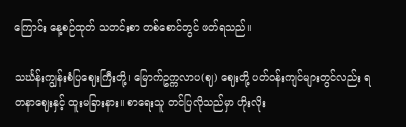ကြောင်း နေ့စဉ်ထုတ် သတင်းစာ တစ်စောင်တွင် ဖတ်ရသည်။

သင်္ဃန်းကျွန်းစံပြဈေးကြီးတို့၊ မြောက်ဥက္ကလာပ(ဈ) ဈေးတို့ ပတ်ဝန်းကျင်များတွင်လည်း ရတနာဈေးနှင့် ထူးမခြားနား။ စာရေးသူ တင်ပြလိုသည်မှာ ဟိုးလိုး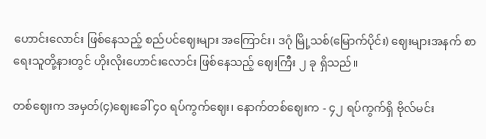ဟောင်းလောင်း ဖြစ်နေသည့် စည်ပင်ဈေးများ အကြောင်း၊ ဒဂုံ မြို့သစ်(မြောက်ပိုင်း) ဈေးများအနက် စာရေးသူတို့နားတွင် ဟိုးလိုးဟောင်းလောင်း ဖြစ်နေသည့် ဈေးကြီး ၂ ခု ရှိသည်။

တစ်ဈေးက အမှတ်(၄)ဈေးခေါ် ၄၀ ရပ်ကွက်ဈေး၊ နောက်တစ်ဈေးက - ၄၂ ရပ်ကွက်ရှိ ဗိုလ်မင်း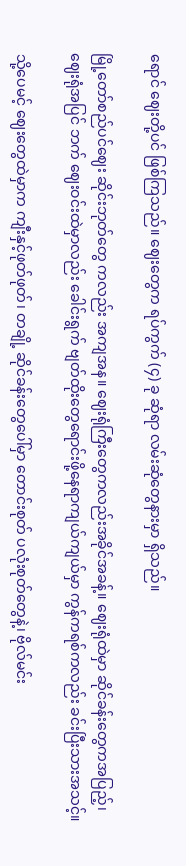ရောင် ဈေးတို့ပင် ဖြစ်ကြသည်။ ဈေးတွေက ရပ်ကွက် (၄) ခု ဆုံရာ လမ်းဆုံတွေနားမှာ ရှိသည်။

မြို့တော်စည်ပင်ဈေး ဆိုင်းဘုတ်တွေ ကလည်း အကျအန။ ဈေးရုံကြီးတွေကလည်းအခိုင်အခန့်။ ဈေးရုံထဲမှာ ဆိုင်ခန်းတွေကအပြည့်၊ ဈေးရုံအပြင် ဘက် ဈေးဝင်းထဲမှာလည်း ခေါင်းရွက် ဗျတ်ထိုးတွေရောင်းဖို့နေရာကျယ်ကျယ်မှာ ကွန်ကရစ်ကလည်း ခင်းပြီးသားအသင့်။

သို့ပေမင့် ဈေးတွေထဲမှာက ကျီးနှင့်ဖုတ်ဖုတ်၊ တချို့ ဆိုင်ခန်းတွေပေါ်မှာ တောင်းစုတ် ပလုံးစုတ်တွေနဲ့၊ ဗိုလ်မင်း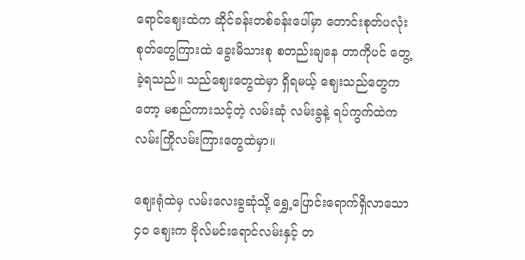ရောင်ဈေးထဲက ဆိုင်ခန်းတစ်ခန်းပေါ်မှာ တောင်းစုတ်ပလုံးစုတ်တွေကြားထဲ ခွေးမိသားစု စတည်းချနေ တာကိုပင် တွေ့ခဲ့ရသည်။ သည်ဈေးတွေထဲမှာ ရှိရမယ့် ဈေးသည်တွေကတော့ မစည်ကားသင့်တဲ့ လမ်းဆုံ လမ်းခွနဲ့ ရပ်ကွက်ထဲက လမ်းကြိုလမ်းကြားတွေထဲမှာ။

ဈေးရုံထဲမှ လမ်းလေးခွဆုံသို့ ရွှေ့ပြောင်းရောက်ရှိလာသော ၄၀ ဈေးက ဗိုလ်မင်းရောင်လမ်းနှင့် တ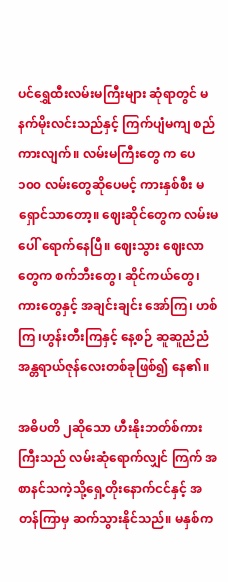ပင်ရွှေထီးလမ်းမကြီးများ ဆုံရာတွင် မနက်မိုးလင်းသည်နှင့် ကြက်ပျံမကျ စည်ကားလျက်။ လမ်းမကြီးတွေ က ပေ ၁၀၀ လမ်းတွေဆိုပေမင့် ကားနှစ်စီး မရှောင်သာတော့။ ဈေးဆိုင်တွေက လမ်းမပေါ် ရောက်နေပြီ။ ဈေးသွား ဈေးလာတွေက စက်ဘီးတွေ၊ ဆိုင်ကယ်တွေ၊ ကားတွေနှင့် အချင်းချင်း အော်ကြ၊ ဟစ်ကြ ၊ဟွန်းတီးကြနှင့် နေ့စဉ် ဆူဆူညံညံ အန္တရာယ်ဇုန်လေးတစ်ခုဖြစ်၍ နေ၏။

အဓိပတိ ၂ဆိုသော ဟီးနိုးဘတ်စ်ကားကြီးသည် လမ်းဆုံရောက်လျှင် ကြက် အစာနင်သကဲ့သို့ရှေ့တိုးနောက်ငင်နှင့် အတန်ကြာမှ ဆက်သွားနိုင်သည်။ မနှစ်က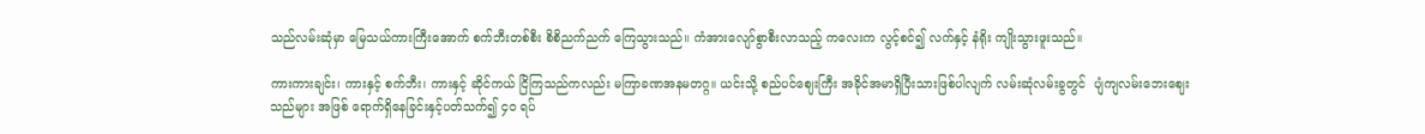သည်လမ်းဆုံမှာ မြေသယ်ကားကြီးအောက် စက်ဘီးတစ်စီး စိစိညက်ညက် ကြေသွားသည်။ ကံအားလျော်စွာစီးလာသည့် ကလေးက လွင့်စင်၍ လက်နှင့် နံရိုး ကျိုးသွားဖူးသည်။

ကားကားချင်း၊ ကားနှင့် စက်ဘီး၊ ကားနှင့် ဆိုင်ကယ် ငြိကြသည်ကလည်း မကြာခဏအနမတဂ္ဂ။ ယင်းသို့ စည်ပင်ဈေးကြီး အခိုင်အမာရှိပြီးသားဖြစ်ပါလျက် လမ်းဆုံလမ်းခွတွင်  ပျံကျလမ်းဘေးဈေးသည်များ အဖြစ် ရောက်ရှိနေခြင်းနှင့်ပတ်သက်၍ ၄၀ ရပ်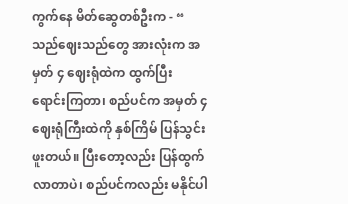ကွက်နေ မိတ်ဆွေတစ်ဦးက - “ သည်ဈေးသည်တွေ အားလုံးက အမှတ် ၄ ဈေးရုံထဲက ထွက်ပြီး ရောင်းကြတာ၊ စည်ပင်က အမှတ် ၄ ဈေးရုံကြီးထဲကို နှစ်ကြိမ် ပြန်သွင်းဖူးတယ်။ ပြီးတော့လည်း ပြန်ထွက်လာတာပဲ၊ စည်ပင်ကလည်း မနိုင်ပါ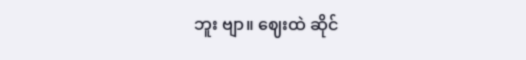ဘူး ဗျာ။ ဈေးထဲ ဆိုင်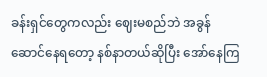ခန်းရှင်တွေကလည်း ဈေးမစည်ဘဲ အခွန်ဆောင်နေရတော့ နစ်နာတယ်ဆိုပြီး အော်နေကြ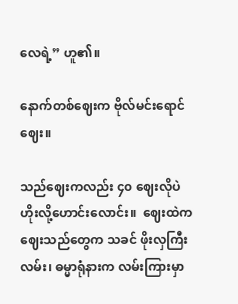လေရဲ့” ဟူ၏။

နောက်တစ်ဈေးက ဗိုလ်မင်းရောင်ဈေး။

သည်ဈေးကလည်း ၄၀ ဈေးလိုပဲ ဟိုးလို့ဟောင်းလောင်း။  ဈေးထဲက ဈေးသည်တွေက သခင် ဖိုးလှကြီးလမ်း၊ ဓမ္မာရုံနားက လမ်းကြားမှာ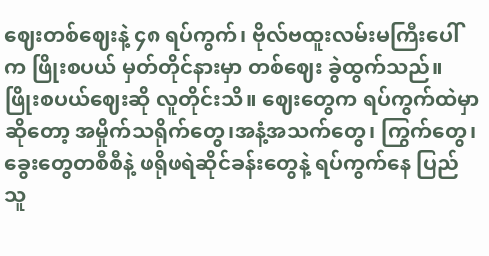ဈေးတစ်ဈေးနဲ့ ၄၈ ရပ်ကွက်၊ ဗိုလ်ဗထူးလမ်းမကြီးပေါ်က ဖြိုးစပယ် မှတ်တိုင်နားမှာ တစ်ဈေး ခွဲထွက်သည်။ ဖြိုးစပယ်ဈေးဆို လူတိုင်းသိ။ ဈေးတွေက ရပ်ကွက်ထဲမှာဆိုတော့ အမှိုက်သရိုက်တွေ၊အနံ့အသက်တွေ၊ ကြွက်တွေ၊ ခွေးတွေတစီစီနဲ့ ဖရိုဖရဲဆိုင်ခန်းတွေနဲ့ ရပ်ကွက်နေ ပြည်သူ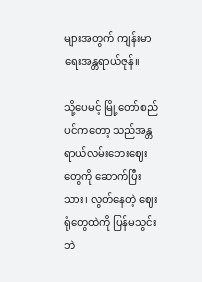များအတွက် ကျန်းမာရေးအန္တရာယ်ဇုန်။

သို့ပေမင့် မြို့တော်စည်ပင်ကတော့ သည်အန္တရာယ်လမ်းဘေးဈေးတွေကို ဆောက်ပြီးသား၊ လွတ်နေတဲ့ ဈေးရုံတွေထဲကို ပြန်မသွင်းဘဲ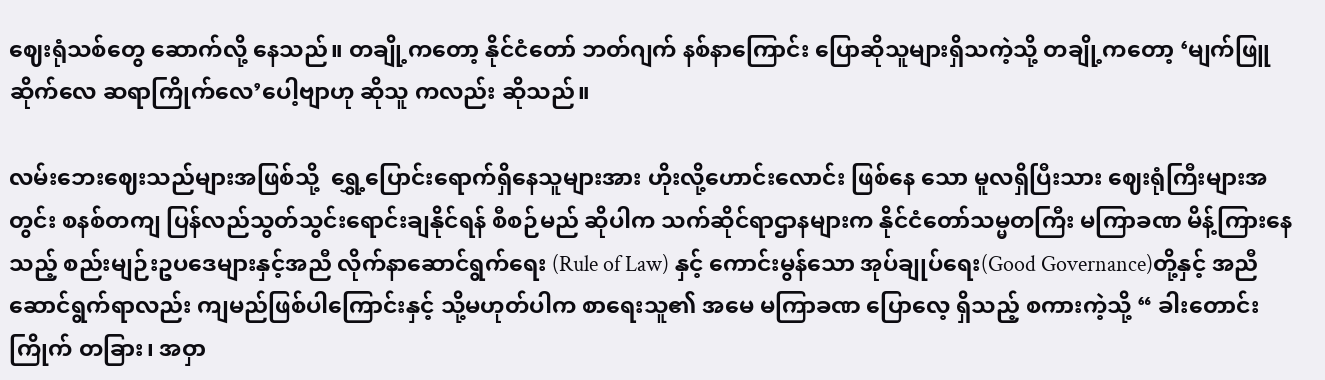ဈေးရုံသစ်တွေ ဆောက်လို့ နေသည်။ တချို့ကတော့ နိုင်ငံတော် ဘတ်ဂျက် နစ်နာကြောင်း ပြောဆိုသူများရှိသကဲ့သို့ တချို့ကတော့ ‘မျက်ဖြူဆိုက်လေ ဆရာကြိုက်လေ’ပေါ့ဗျာဟု ဆိုသူ ကလည်း ဆိုသည်။

လမ်းဘေးဈေးသည်များအဖြစ်သို့  ရွှေ့ပြောင်းရောက်ရှိနေသူများအား ဟိုးလို့ဟောင်းလောင်း ဖြစ်နေ သော မူလရှိပြီးသား ဈေးရုံကြီးများအတွင်း စနစ်တကျ ပြန်လည်သွတ်သွင်းရောင်းချနိုင်ရန် စီစဉ်မည် ဆိုပါက သက်ဆိုင်ရာဌာနများက နိုင်ငံတော်သမ္မတကြီး မကြာခဏ မိန့်ကြားနေသည့် စည်းမျဉ်းဥပဒေများနှင့်အညီ လိုက်နာဆောင်ရွက်ရေး (Rule of Law) နှင့် ကောင်းမွန်သော အုပ်ချုပ်ရေး(Good Governance)တို့နှင့် အညီဆောင်ရွက်ရာလည်း ကျမည်ဖြစ်ပါကြောင်းနှင့် သို့မဟုတ်ပါက စာရေးသူ၏ အမေ မကြာခဏ ပြောလေ့ ရှိသည့် စကားကဲ့သို့ “ ခါးတောင်းကြိုက် တခြား၊ အဝှာ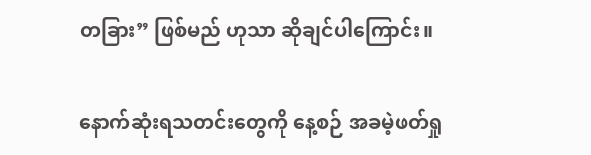တခြား” ဖြစ်မည် ဟုသာ ဆိုချင်ပါကြောင်း။

နောက်ဆုံးရသတင်းတွေကို နေ့စဉ် အခမဲ့ဖတ်ရှု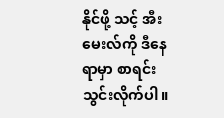နိုင်ဖို့ သင့် အီးမေးလ်ကို ဒီနေရာမှာ စာရင်းသွင်းလိုက်ပါ။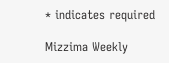* indicates required

Mizzima Weekly